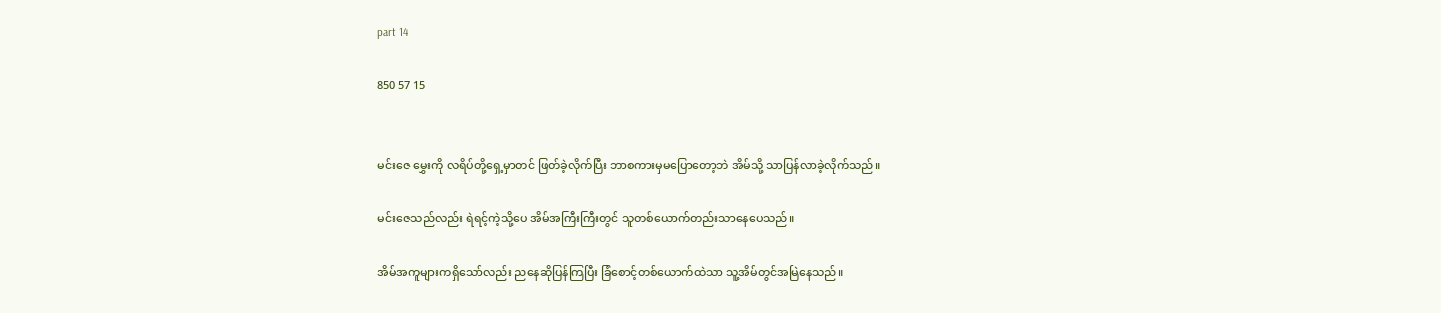part 14

850 57 15


မင်းဇေ မွှေးကို လရိပ်တို့ရှေ့မှာတင် ဖြတ်ခဲ့လိုက်ပြီး ဘာစကားမှမပြောတော့ဘဲ အိမ်သို့ သာပြန်လာခဲ့လိုက်သည်။

မင်းဇေသည်လည်း ရဲရင့်ကဲ့သို့ပေ အိမ်အကြီးကြီးတွင် သူတစ်ယောက်တည်းသာနေပေသည်။

အိမ်အကူများကရှိသော်လည်း ညနေဆိုပြန်ကြပြီး ခြံစောင့်တစ်ယောက်ထဲသာ သူ့အိမ်တွင်အမြဲနေသည်။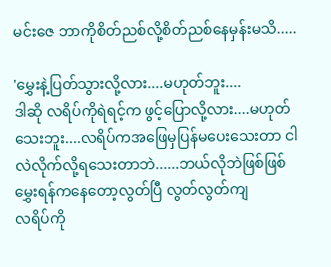မင်းဇေ ဘာကိုစိတ်ညစ်လို့စိတ်ညစ်နေမှန်းမသိ.....

'မွှေးနဲ့ပြတ်သွားလို့လား....မဟုတ်ဘူး....
ဒါဆို လရိပ်ကိုရဲရင့်က ဖွင့်ပြောလို့လား....မဟုတ်သေးဘူး....လရိပ်ကအဖြေမှပြန်မပေးသေးတာ ငါလဲလိုက်လို့ရသေးတာဘဲ......ဘယ်လိုဘဲဖြစ်ဖြစ် မွှေးရန်ကနေတော့လွတ်ပြီ လွတ်လွတ်ကျ
လရိပ်ကို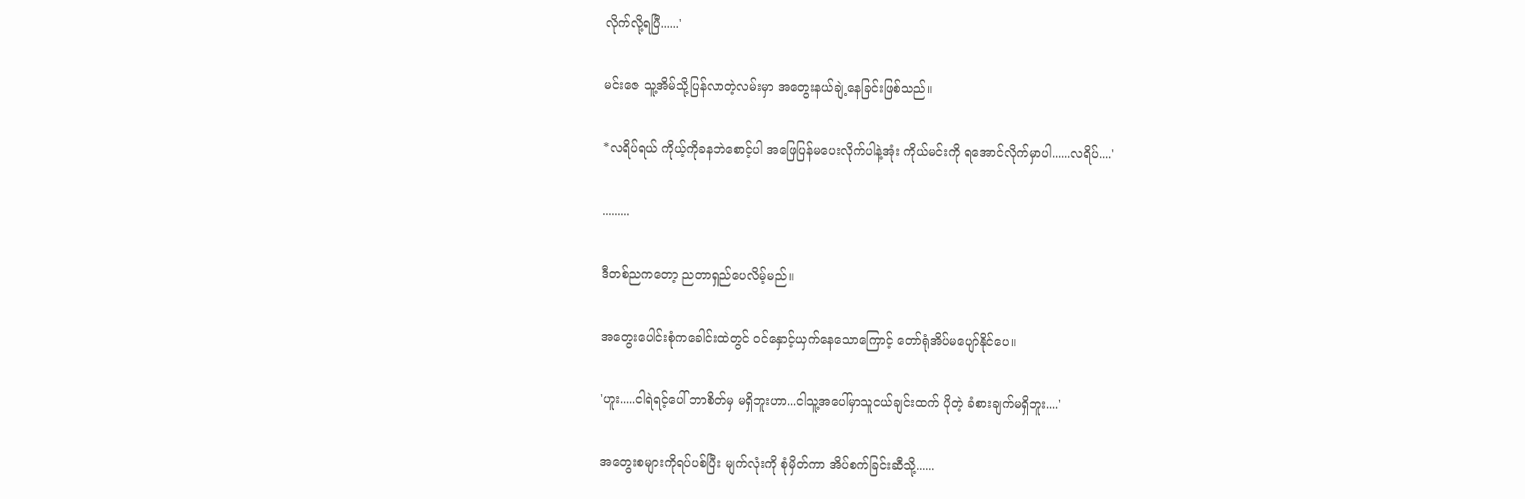လိုက်လို့ရပြီ......'

မင်းဇေ သူ့အိမ်သို့ပြန်လာတဲ့လမ်းမှာ အတွေးနယ်ချဲ့နေခြင်းဖြစ်သည်။

*လရိပ်ရယ် ကိုယ့်ကိုခနဘဲစောင့်ပါ အဖြေပြန်မပေးလိုက်ပါနဲ့အုံး ကိုယ်မင်းကို ရအောင်လိုက်မှာပါ......လရိပ်....'

.........

ဒီတစ်ညကတော့ ညတာရှည်ပေလိမ့်မည်။

အတွေးပေါင်းစုံကခေါင်းထဲတွင် ဝင်နှောင့်ယှက်နေသောကြောင့် တော်ရုံအိပ်မပျော်နိုင်ပေ။

'ဟူး.....ငါရဲရင့်ပေါ် ဘာစိတ်မှ မရှိဘူးဟာ...ငါသူ့အပေါ်မှာသူငယ်ချင်းထက် ပိုတဲ့ ခံစားချက်မရှိဘူး....'

အတွေးစများကိုရပ်ပစ်ပြီး မျက်လုံးကို စုံမှိတ်ကာ အိပ်စက်ခြင်းဆီသို့......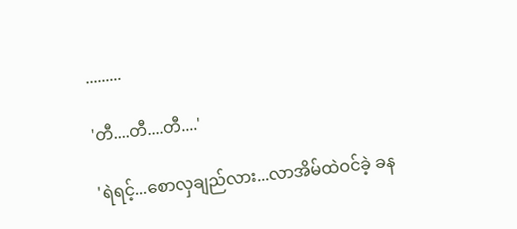.........

'တီ....တီ....တီ....'

'ရဲရင့်...စောလှချည်လား...လာအိမ်ထဲဝင်ခဲ့ ခန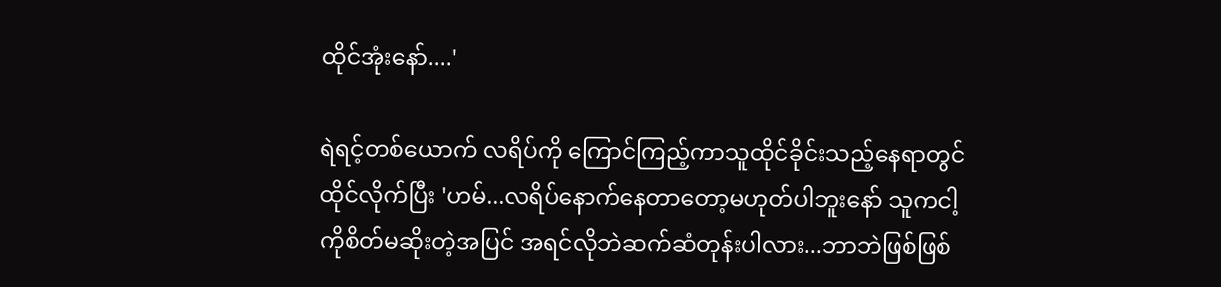ထိုင်အုံးနော်....'

ရဲရင့်တစ်ယောက် လရိပ်ကို ကြောင်ကြည့်ကာသူထိုင်ခိုင်းသည့်နေရာတွင်ထိုင်လိုက်ပြီး 'ဟမ်...လရိပ်နောက်နေတာတော့မဟုတ်ပါဘူးနော် သူကငါ့ကိုစိတ်မဆိုးတဲ့အပြင် အရင်လိုဘဲဆက်ဆံတုန်းပါလား...ဘာဘဲဖြစ်ဖြစ်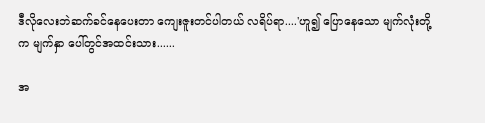ဒီလိုလေးဘဲဆက်ခင်နေပေးတာ ကျေးဇူးတင်ပါတယ် လရိပ်ရာ....'ဟူ၍ ပြောနေသော မျက်လုံးတို့က မျက်နှာ ပေါ်တွင်အထင်းသား......

အ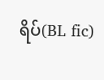ရိပ်(BL fic)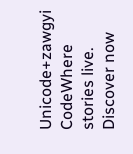Unicode+zawgyi CodeWhere stories live. Discover now